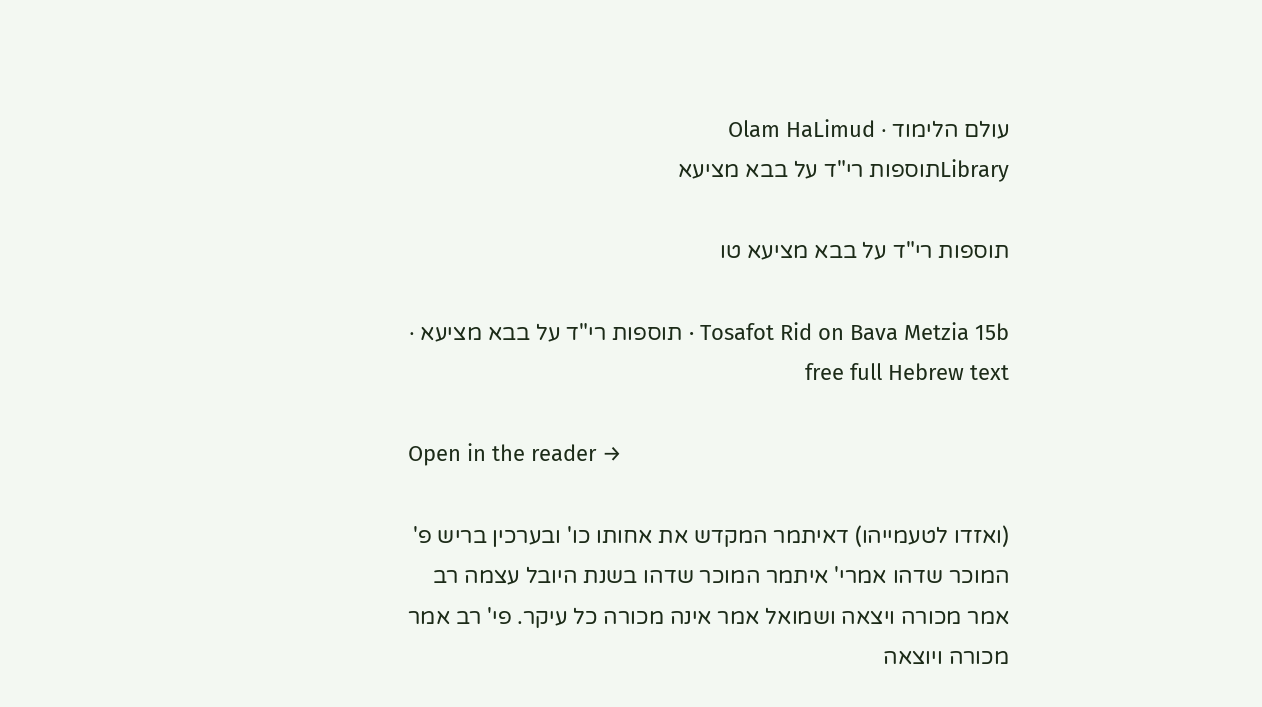עולם הלימוד · Olam HaLimud
Libraryתוספות רי"ד על בבא מציעא

תוספות רי"ד על בבא מציעא טו

Tosafot Rid on Bava Metzia 15b · תוספות רי"ד על בבא מציעא · free full Hebrew text

Open in the reader →

(ואזדו לטעמייהו) דאיתמר המקדש את אחותו כו' ובערכין בריש פ' המוכר שדהו אמרי' איתמר המוכר שדהו בשנת היובל עצמה רב אמר מכורה ויצאה ושמואל אמר אינה מכורה כל עיקר. פי' רב אמר מכורה ויוצאה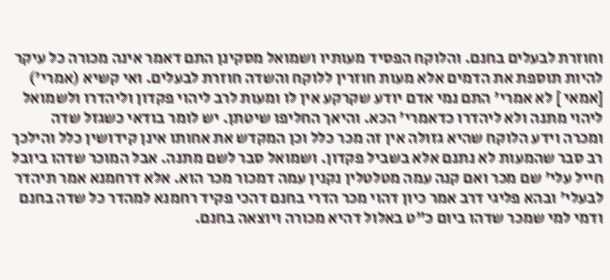וחוזרת לבעלים בחנם. והלוקח הפסיד מעותיו ושמואל מסקינן התם דאמר אינה מכורה כל עיקר להיות תוספת את הדמים אלא מעות חוזרין ללוקח והשדה חוזרת לבעלים. ואי קשיא (אמרי') [אמאי ] לא אמרי' התם נמי אדם יודע שקרקע אין לו ומעות לרב ליהוי פקדון וליהדרו ולשמואל ליהוי מתנה ולא ליהדרו כדאמרי' הכא. והיאך החליפו שיטתן. יש לומר בודאי כשגזל שדה ומכרה וידע הלוקח שהיא גזולה אין זה מכר כלל וכן המקדש את אחותו אינן קידושין כלל והילכך רב סבר שהמעות לא נתנם אלא בשביל פקדון. ושמואל סבר לשם מתנה. אבל המוכר שדהו ביובל חייל עלי' שם מכר ואם קנה עמה מטלטלין נקנין עמה דמכור מכר הוא. אלא דרחמנא אמר תיהדר לבעלי' ובהא פליגי דרב אמר כיון דהוי מכר הדרי בחנם דהכי פקיד רחמנא למהדר כל שדה בחנם ודמי למי שמכר שדהו ביום כ"ט באלול דהיא מכורה ויוצאה בחנם.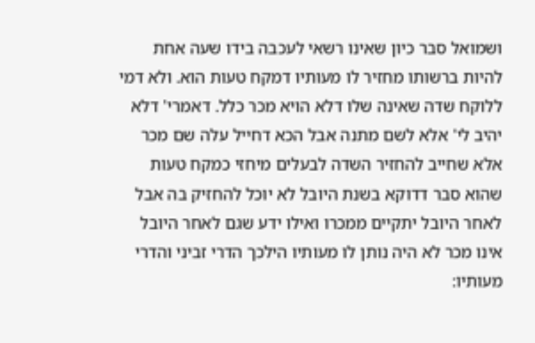ושמואל סבר כיון שאינו רשאי לעכבה בידו שעה אחת להיות ברשותו מחזיר לו מעותיו דמקח טעות הוא. ולא דמי ללוקח שדה שאינה שלו דלא הויא מכר כלל. דאמרי' דלא יהיב לי' אלא לשם מתנה אבל הכא דחייל עלה שם מכר אלא שחייב להחזיר השדה לבעלים מיחזי כמקח טעות שהוא סבר דדוקא בשנת היובל לא יוכל להחזיק בה אבל לאחר היובל יתקיים ממכרו ואילו ידע שגם לאחר היובל אינו מכר לא היה נותן לו מעותיו הילכך הדרי זביני והדרי מעותיו: